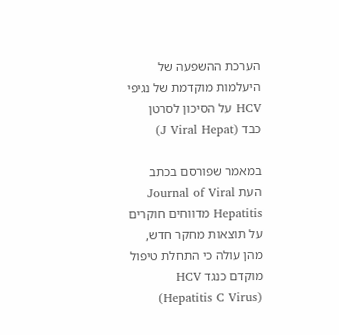הערכת ההשפעה של היעלמות מוקדמת של נגיפי HCV על הסיכון לסרטן כבד (J Viral Hepat)

במאמר שפורסם בכתב העת Journal of Viral Hepatitis מדווחים חוקרים על תוצאות מחקר חדש, מהן עולה כי התחלת טיפול מוקדם כנגד HCV (Hepatitis C Virus)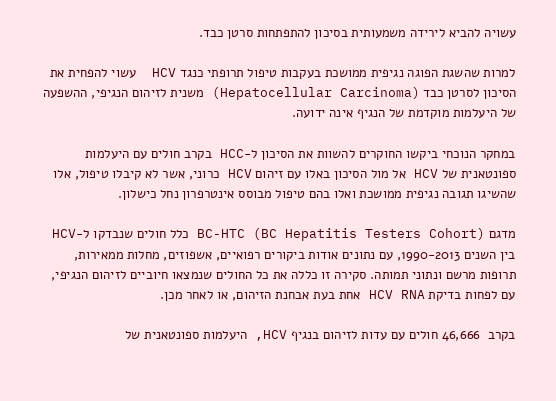עשויה להביא לירידה משמעותית בסיכון להתפתחות סרטן כבד.

למרות שהשגת הפוגה נגיפית ממושכת בעקבות טיפול תרופתי כנגד HCV  עשוי להפחית את הסיכון לסרטן כבד (Hepatocellular Carcinoma) משנית לזיהום הנגיפי, ההשפעה של היעלמות מוקדמת של הנגיף אינה ידועה.

במחקר הנוכחי ביקשו החוקרים להשוות את הסיכון ל-HCC בקרב חולים עם היעלמות ספונטאנית של HCV אל מול הסיכון באלו עם זיהום HCV כרוני, אשר לא קיבלו טיפול, אלו שהשיגו תגובה נגיפית ממושכת ואלו בהם טיפול מבוסס אינטרפרון נחל כישלון.

מדגם BC-HTC (BC Hepatitis Testers Cohort) כלל חולים שנבדקו ל-HCV בין השנים 1990-2013, עם נתונים אודות ביקורים רפואיים, אשפוזים, מחלות ממאירות, תרופות מרשם ונתוני תמותה. סקירה זו כללה את כל החולים שנמצאו חיוביים לזיהום הנגיפי, עם לפחות בדיקת HCV RNA אחת בעת אבחנת הזיהום, או לאחר מכן.

בקרב  46,666 חולים עם עדות לזיהום בנגיף HCV, היעלמות ספונטאנית של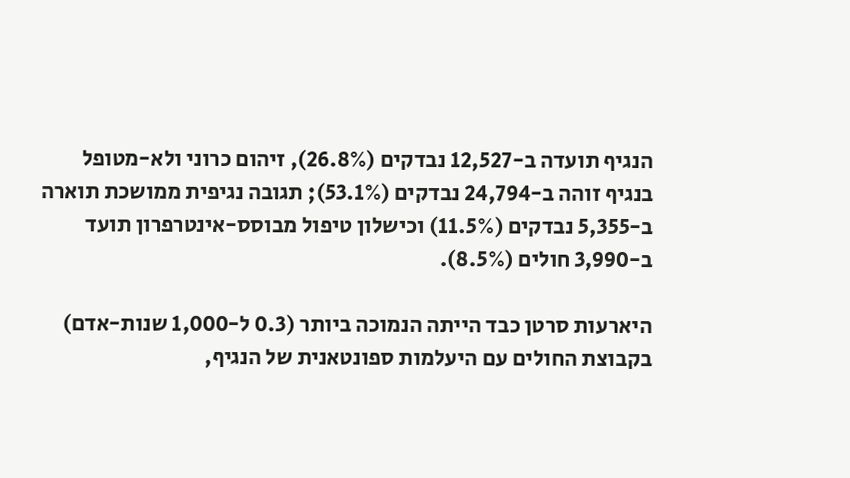הנגיף תועדה ב-12,527 נבדקים (26.8%), זיהום כרוני ולא-מטופל בנגיף זוהה ב-24,794 נבדקים (53.1%); תגובה נגיפית ממושכת תוארה ב-5,355 נבדקים (11.5%) וכישלון טיפול מבוסס-אינטרפרון תועד ב-3,990 חולים (8.5%).

היארעות סרטן כבד הייתה הנמוכה ביותר (0.3 ל-1,000 שנות-אדם) בקבוצת החולים עם היעלמות ספונטאנית של הנגיף,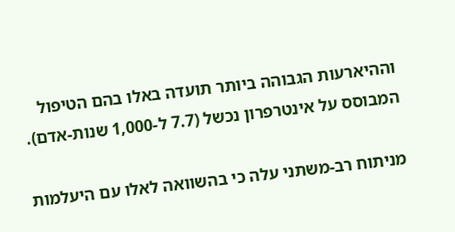וההיארעות הגבוהה ביותר תועדה באלו בהם הטיפול המבוסס על אינטרפרון נכשל (7.7 ל-1,000 שנות-אדם).

מניתוח רב-משתני עלה כי בהשוואה לאלו עם היעלמות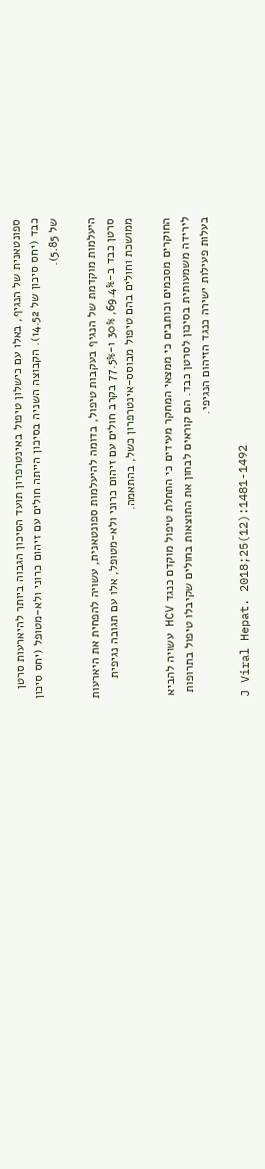ספונטאנית של הנגיף, באלו עם כישלון טיפול באינטרפרון תועד הסיכון הגבוה ביותר להיארעות סרטן כבד (יחס סיכון של 14.52). הקבוצה השניה בסיכון הייתה חולים עם זיהום כרוני ולא-מטופל (יחס סיכון של 5.85).

היעלמות מוקדמת של הנגיף בעקבות טיפול, בדומה להיעלמות ספונטאנית, עשויה להפחית את היארעות סרטן כבד ב-69.4%, 30% ו-77.5% בקרב חולים עם זיהום כרוני ולא-מטופל, אלו עם תגובה נגיפית ממושכת וחולים בהם טיפול מבוסס-אינטרפרון כשל, בהתאמה.

החוקרים מסכמים וכותבים כי ממצאי המחקר מעידים כי התחלת טיפול מוקדם כנגד HCV עשויה להביא לירידה משמעותית בסיכון לסרטן כבד. הם קוראים לבחון את התוצאות בחולים שקיבלו טיפול בתרופות בעלות פעילות ישירה כנגד הזיהום הנגיפי.

J Viral Hepat. 2018;25(12):1481-1492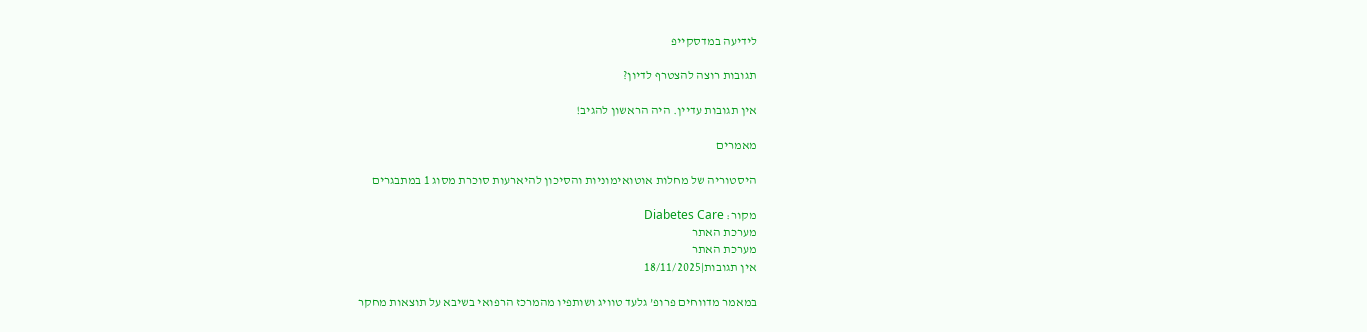לידיעה במדסקייפ

תגובות רוצה להצטרף לדיון?

אין תגובות עדיין. היה הראשון להגיב!

מאמרים

היסטוריה של מחלות אוטואימוניות והסיכון להיארעות סוכרת מסוג 1 במתבגרים

מקור: Diabetes Care
מערכת האתר
מערכת האתר
אין תגובות|18/11/2025

במאמר מדווחים פרופ’ גלעד טוויג ושותפיו מהמרכז הרפואי בשיבא על תוצאות מחקר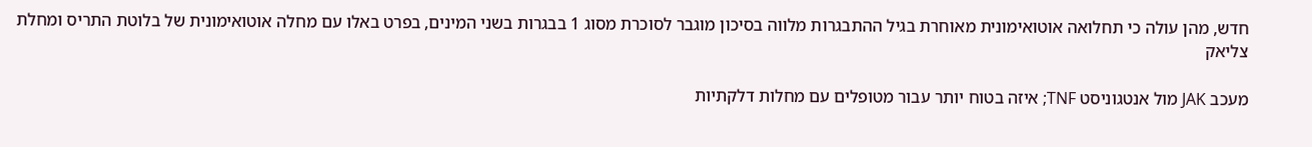חדש, מהן עולה כי תחלואה אוטואימונית מאוחרת בגיל ההתבגרות מלווה בסיכון מוגבר לסוכרת מסוג 1 בבגרות בשני המינים, בפרט באלו עם מחלה אוטואימונית של בלוטת התריס ומחלת צליאק

מעכב JAK מול אנטגוניסט TNF; איזה בטוח יותר עבור מטופלים עם מחלות דלקתיות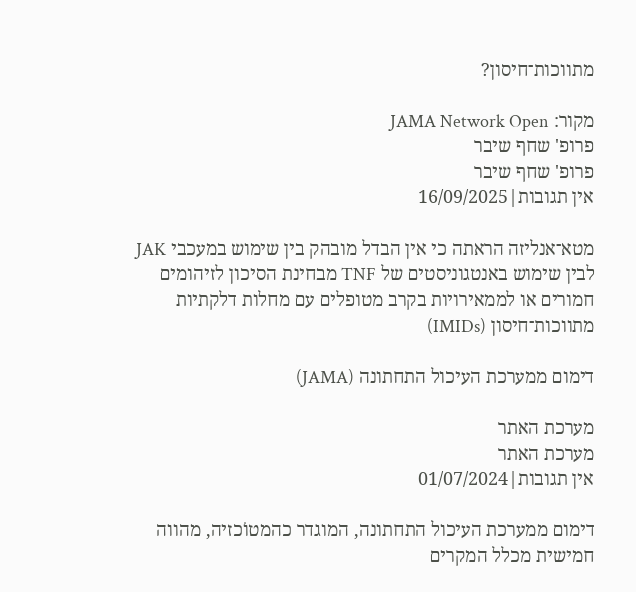מתווכות־חיסון?

מקור: JAMA Network Open
פרופ' שחף שיבר
פרופ' שחף שיבר
אין תגובות|16/09/2025

מטא־אנליזה הראתה כי אין הבדל מובהק בין שימוש במעכבי JAK לבין שימוש באנטגוניסטים של TNF מבחינת הסיכון לזיהומים חמורים או לממאירויות בקרב מטופלים עם מחלות דלקתיות מתווכות־חיסון (IMIDs)

דימום ממערכת העיכול התחתונה (JAMA)

מערכת האתר
מערכת האתר
אין תגובות|01/07/2024

דימום ממערכת העיכול התחתונה, המוגדר כהמטוֹכזיה, מהווה חמישית מכלל המקרים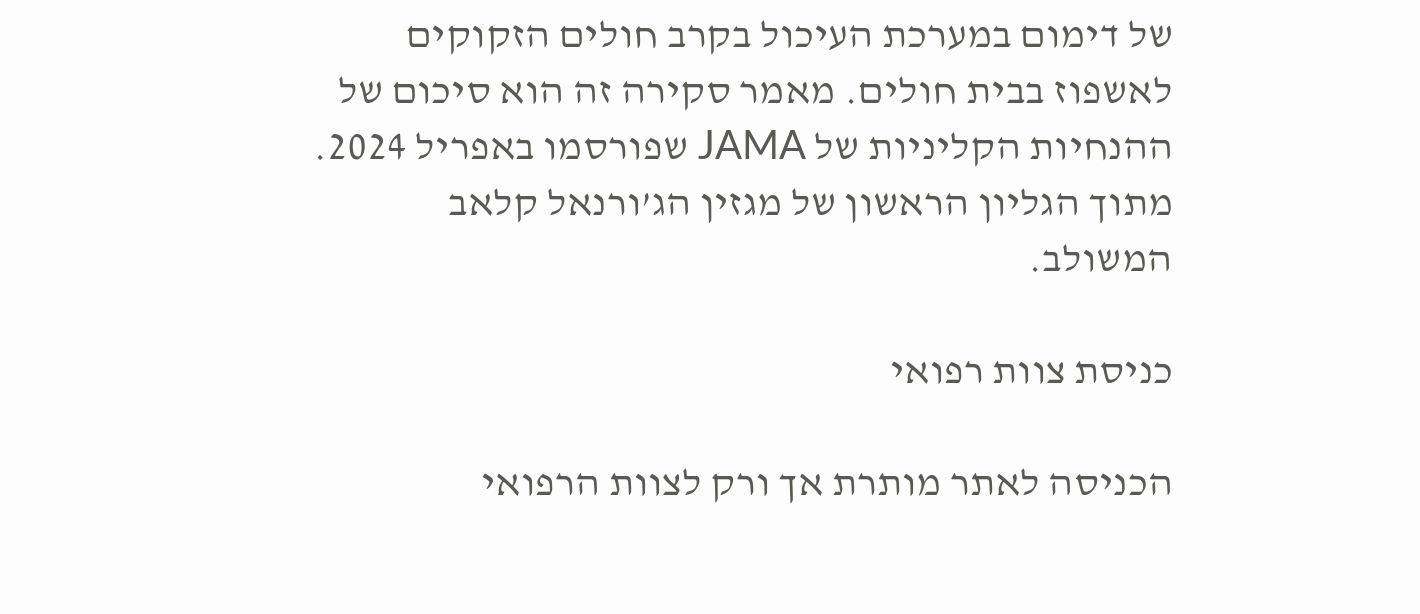של דימום במערכת העיכול בקרב חולים הזקוקים לאשפוז בבית חולים. מאמר סקירה זה הוא סיכום של ההנחיות הקליניות של JAMA שפורסמו באפריל 2024.
מתוך הגליון הראשון של מגזין הג’ורנאל קלאב המשולב.

כניסת צוות רפואי

הכניסה לאתר מותרת אך ורק לצוות הרפואי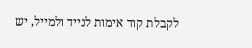לקבלת קוד אימות לנייד ולמייל, יש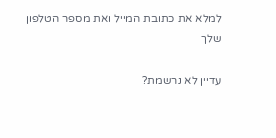למלא את כתובת המייל ואת מספר הטלפון שלך

עדיין לא נרשמת?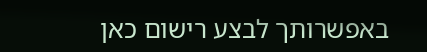באפשרותך לבצע רישום כאן